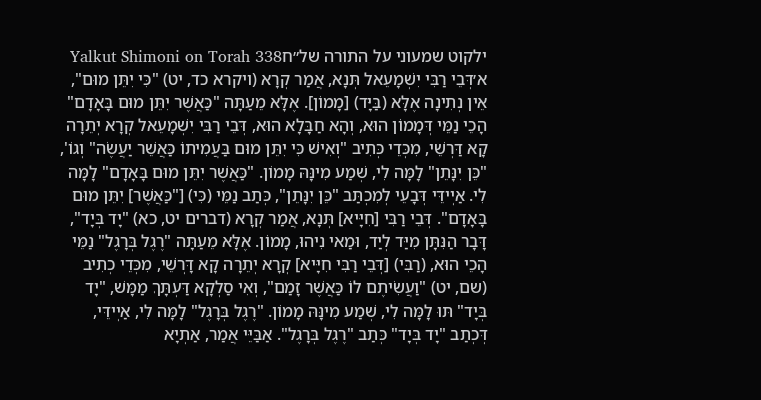ילקוט שמעוני על התורה של״חYalkut Shimoni on Torah 338
א׳דְּבֵי רַבִּי יִשְׁמָעֵאל תְּנָא, אֲמַר קְרָא (ויקרא כד, יט) "כִּי יִתֵּן מוּם", אֵין נְתִינָה אֶלָּא (בַּיָּד) [מָמוֹן]. אֶלָּא מֵעַתָּה "כַּאֲשֶׁר יִתֵּן מוּם בָּאָדָם" הָכֵי נַמֵּי דְּמָמוֹן הוּא, וְהָא חַבָּלָא הוּא, דְּבֵי רַבִּי יִשְׁמָעֵאל קְרָא יְתֵרָה קָא דַּרְשֵׁי, מִכְּדֵי כְּתִיב "וְאִישׁ כִּי יִתֵּן מוּם בַּעֲמִיתוֹ כַּאֲשֵׁר יַעֲשֶׂה" וְגוֹ', "כֵּן יִנָּתֵן" לָמָּה לִי, שְׁמַע מִינָּהּ מָמוֹן. "כַּאֲשֶׁר יִתֵּן מוּם בָּאָדָם" לָמָּה לִי. אַיְידֵּי דְּבָעֵי לְמִכְתַּב "כֵּן יִנָּתֵן", כְּתַב נַמֵּי (כִּי) ["כַּאֲשֶׁר] יִתֵּן מוּם בָּאָדָם". דְּבֵי רַבִּי [חִיָּיא] תְּנָא, אֲמַר קְרָא (דברים יט, כא) "יָד בְּיָד", דָּבָר הַנִּתָּן מִיַּד לְיַד, וּמַאי נִיהוּ, מָמוֹן. אֶלָּא מֵעַתָּה "רֶגֶל בְּרָגֶל" נַמֵּי הָכֵי הוּא, (רַבִּי) [דְּבֵי רַבִּי חִיָּיא] קְרָא יְתֵרָה קָא דָּרְשֵׁי, מִכְּדֵי כְתִיב (שם, יט) "וַעֲשִׂיתֶם לוֹ כַּאֲשֶׁר זָמַם", וְאִי סַלְקָא דַּעְתָּךְ מַמָּשׁ, "יָד בְּיָד" תּוּ לָמָּה לִי, שְׁמַע מִינָּהּ מָמוֹן. "רֶגֶל בְּרָגֶל" לָמָּה לִי, אַיְידֵּי, דְּכְתַב "יָד בְּיָד" כְּתַב "רֶגֶל בְּרָגֶל". אַבַּיֵּי אֲמַר, אַתְיָא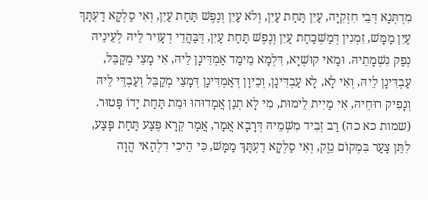מִדְתְּנָא דְּבֵי חִזְקִיָּה, עַיִן תַּחַת עַיִן, וְלֹא עַיִן וְנֶפֶשׁ תַּחַת עַיִן, וְאִי סַלְקָא דַעְתָּךְ עַיִן מַמָּשׁ, זִמְנִין דְּמַשְׁכַּחַת עַיִן וְנֶפֶשׁ תַּחַת עַיִן, דְּבַּהֲדֵי דְעָוִיר לֵיהּ לְעֵינֵיהּ נְפַק נִשְׁמָתֵיהּ. וּמַאי קוּשְׁיָא, דִּלְמָא מֵימַד אַמְדִּינָן לֵיהּ, אִי מָצֵי מְקַבֵּל, עַבְדִּינָן לֵיהּ, וְאִי לָא, לָא עַבְדִּינָן, וְכֵיוָן דְּאַמְדִּינָן דְּמָצֵי מְקַבֵּל וְעַבְדֵּי לֵיהּ וְנָפִיק רוּחֵיהּ, אִי מַיִית לֵימוּת, מִי לָא תְנַן אֲמָדוּהוּ וּמֵת תַּחַת יָדוֹ פָּטוּר. (שמות כא כה) רַב זְבִיד מִשְּׁמֵיהּ דְּרָבָא אֲמַר, אֲמַר קְרָא פֶּצַע תַּחַת פָּצַע, לִתֵּן צַעַר בִּמְקוֹם נֵזֶק, וְאִי סַלְקָא דַעְתָּךְ מַמָּשׁ, כִּי הֵיכִי דִלְהַאי הֲוָה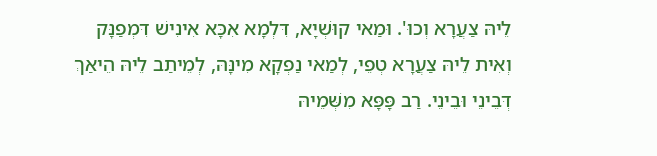לֵיהּ צַעֲרָא וְכוּ'. וּמַאי קוּשְׁיָא, דִּלְמָא אִכָּא אִינִישׁ דִּמְפַנָּק וְאִית לֵיהּ צַעֲרָא טְפֵי, לְמַאי נַפְקָא מִינָּהּ, לְמֵיתַב לֵיהּ הֵיאַךְ דְּבֵינֵי וּבֵינֵי. רַב פָּפָּא מִשְּׁמֵיהּ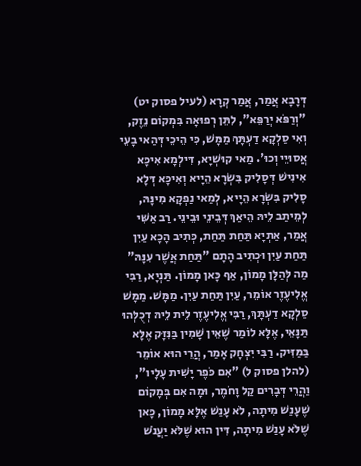דְּרָבָא אֲמַר, אֲמַר קְרָא (לעיל פסוק יט) "וְרַפֹּא יְרַפֵּא", לִתֵּן רְפוּאָה בִּמְקוֹם נֵזֶק, וְאִי סַלְקָא דַעְתָּךְ מַמָּשׁ, כִּי הֵיכֵי דְּהַאי בָעֵי אֲסוּיֵי וְכוּ'. מַאי קוּשְׁיָא, דִּילְמָא אִיכָּא אִינִישׁ דְּסָלִיק בִּשְׂרָא הֵיָיא וְאִיכָּא דְּלָא סָלִיק בִּשְׂרָא הֵיָיא, לְמַאי נַפְקָא מִינָּהּ, לְמֵיתַב לֵיהּ הֵיאַךְ דְּבֵינֵי וּבֵינֵי. רַב אַשִּׁי אֲמַר, אַתְיָא תַּחַת תַּחַת, כְּתִיב הָכָא עַיִן תַּחַת עַיִן וּכְתִיב הָתָם "תַּחַת אֲשֶׁר עִנָּהּ" מַה לְּהַלָּן מָמוֹן, אַף כָּאן מָמוֹן. תַּנְיָא, רַבִּי אֱלִיעֶזֶר אוֹמֵר, עַיִן תַּחַת עַיִן. מַמָּשׁ. מַמָּשׁ סַלְקָא דַעְתָּךְ, רַבִּי אֱלִיעֶזֶר לֵית לֵיהּ דְכֻלְּהוּ תַּנָּאֵי, אֶלָּא לוֹמַר שֶׁאֵין שָׁמִין בַּנִּזָּק אֶלָּא בַּמַּזִּיק. רַבִּי יִצְחָק אָמַר, הֲרֵי הוּא אוֹמֵר (להלן פסוק ל) "אִם כֹּפֶר יָשִׁית עָלָיו", וַהֲרֵי דְּבָרִים קַל וָחֹמֶר, וּמָה אִם בְּמָקוֹם שֶׁעָנַשׁ מִיתָה, לֹא עָנַשׁ אֶלָּא מָמוֹן, כָּאן שֶׁלֹּא עָנַשׁ מִיתָה, דִּין הוּא שֶׁלֹּא יַעֲנֹשׁ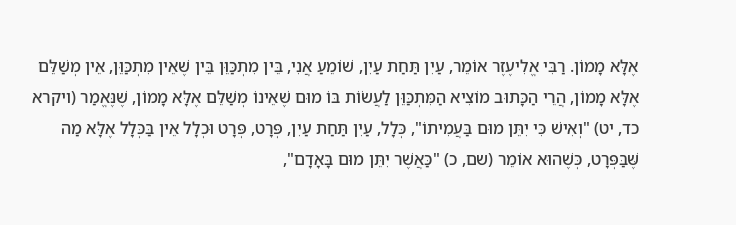אֶלָּא מָמוֹן. רַבִּי אֱלִיעֶזֶר אוֹמֵר, עַיִן תַּחַת עַיִן, שׁוֹמֵעַ אֲנִי, בֵּין מִתְכַּוֵּן בֵּין שֶׁאֵין מִתְכַּוֵּן, אֵין מְשַׁלֵּם אֶלָּא מָמוֹן, הֲרֵי הַכָּתוּב מוֹצִיא הַמִּתְכַּוֵּן לַעֲשׂוֹת בּוֹ מוּם שֶׁאֵינוֹ מְשַׁלֵּם אֶלָּא מָמוֹן, שֶׁנֶּאֱמַר (ויקרא כד, יט) "וְאִישׁ כִּי יִתֵּן מוּם בַּעֲמִיתוֹ", כְּלָל, עַיִן תַּחַת עַיִן, פְּרָט, פְּרָט וּכְלָל אֵין בַּכְּלָל אֶלָּא מַה שֶּׁבַּפְּרָט, כְּשֶׁהוּא אוֹמֵר (שם, כ) "כַּאֲשֶׁר יִתֵּן מוּם בָּאָדָם",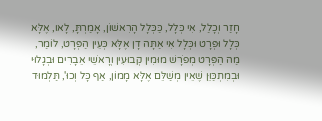חָזַר וְכָלַל, אִי כְּלָל, כַּכְּלָל הָרִאשׁוֹן, אָמַרְתָּ, לָאו, אֶלָּא כְּלָל וּפְּרָט וּכְּלָל אִי אַתָּה דָן אֶלָּא כְּעֵין הַפְּרָט, לוֹמַר, מַה הַפְּרָט מְפֹרָשׁ מוּמִין קְבוּעִין וְרָאשֵׁי אֵבָרִים וּבְגָלוּי וּבְמִתְכַּוֵּן שֶׁאֵין מְשַׁלֵּם אֶלָּא מָמוֹן, אַף כָּל וְכוּ', תַּלְמוּד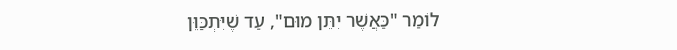לוֹמַר "כַּאֲשֶׁר יִתֵּן מוּם", עַד שֶׁיִּתְכַּוֵּן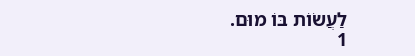לַעֲשׂוֹת בּוֹ מוּם.
1